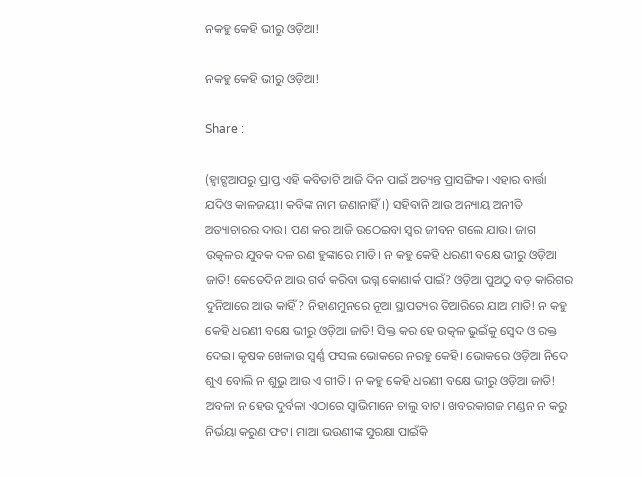ନକହୁ କେହି ଭୀରୁ ଓଡ଼ିଆ!

ନକହୁ କେହି ଭୀରୁ ଓଡ଼ିଆ!

Share :

(ହ୍ବାଟ୍ସଆପରୁ ପ୍ରାପ୍ତ ଏହି କବିତାଟି ଆଜି ଦିନ ପାଇଁ ଅତ୍ୟନ୍ତ ପ୍ରାସଙ୍ଗିକ। ଏହାର ବାର୍ତ୍ତା ଯଦିଓ କାଳଜୟୀ। କବିଙ୍କ ନାମ ଜଣାନାହିଁ।) ସହିବାନି ଆଉ ଅନ୍ୟାୟ ଅନୀତି ଅତ୍ୟାଚାରର ଦାଉ। ପଣ କର ଆଜି ଉଠେଇବା ସ୍ବର ଜୀବନ ଗଲେ ଯାଉ। ଜାଗ ଉତ୍କଳର ଯୁବକ ଦଳ ରଣ ହୁଙ୍କାରେ ମାତି। ନ କହୁ କେହି ଧରଣୀ ବକ୍ଷେ ଭୀରୁ ଓଡ଼ିଆ ଜାତି! କେତେଦିନ ଆଉ ଗର୍ବ କରିବା ଭଗ୍ନ କୋଣାର୍କ ପାଇଁ? ଓଡ଼ିଆ ପୁଅଠୁ ବଡ଼ କାରିଗର ଦୁନିଆରେ ଆଉ କାହିଁ? ନିହାଣମୁନରେ ନୂଆ ସ୍ଥାପତ୍ୟର ତିଆରିରେ ଯାଅ ମାତି! ନ କହୁ କେହି ଧରଣୀ ବକ୍ଷେ ଭୀରୁ ଓଡ଼ିଆ ଜାତି! ସିକ୍ତ କର ହେ ଉତ୍କଳ ଭୁଇଁକୁ ସ୍ବେଦ ଓ ରକ୍ତ ଦେଇ। କୃଷକ ଖେଳାଉ ସ୍ବର୍ଣ୍ଣ ଫସଲ ଭୋକରେ ନରହୁ କେହି। ଭୋକରେ ଓଡ଼ିଆ ନିଦେ ଶୁଏ ବୋଲି ନ ଶୁଭୁ ଆଉ ଏ ଗୀତି। ନ କହୁ କେହି ଧରଣୀ ବକ୍ଷେ ଭୀରୁ ଓଡ଼ିଆ ଜାତି! ଅବଳା ନ ହେଉ ଦୁର୍ବଳା ଏଠାରେ ସ୍ବାଭିମାନେ ଚାଲୁ ବାଟ। ଖବରକାଗଜ ମଣ୍ଡନ ନ କରୁ ନିର୍ଭୟା କରୁଣ ଫଟ। ମାଆ ଭଉଣୀଙ୍କ ସୁରକ୍ଷା ପାଇଁକି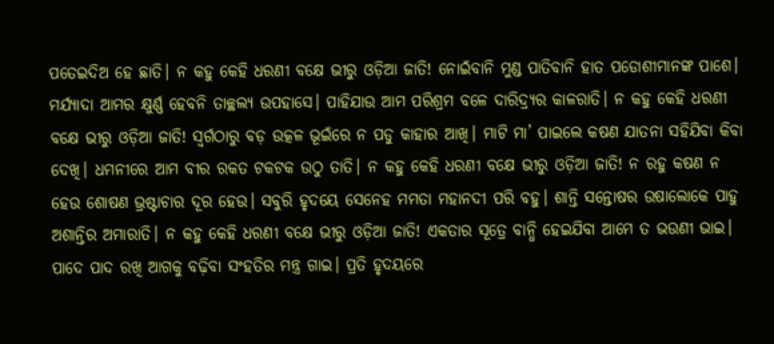ପତେଇଦିଅ ହେ ଛାତି। ନ କହୁ କେହି ଧରଣୀ ବକ୍ଷେ ଭୀରୁ ଓଡ଼ିଆ ଜାତି! ନୋଇଁବାନି ମୁଣ୍ଡ ପାତିବାନି ହାତ ପଡୋଶୀମାନଙ୍କ ପାଶେ। ମର୍ଯ୍ୟାଦା ଆମର କ୍ଷୁର୍ଣ୍ଣ ହେବନି ତାଚ୍ଛଲ୍ୟ ଉପହାସେ। ପାହିଯାଉ ଆମ ପରିଶ୍ରମ ବଳେ ଦାରିଦ୍ର୍ୟର କାଳରାତି। ନ କହୁ କେହି ଧରଣୀ ବକ୍ଷେ ଭୀରୁ ଓଡ଼ିଆ ଜାତି! ସ୍ବର୍ଗଠାରୁ ବଡ଼ ଉତ୍କଳ ଭୂଇଁରେ ନ ପଡୁ କାହାର ଆଖି। ମାଟି ମା’ ପାଇଲେ କଷଣ ଯାତନା ସହିଯିବା କିବା ଦେଖି। ଧମନୀରେ ଆମ ବୀର ରକତ ଟକଟକ ଉଠୁ ତାତି। ନ କହୁ କେହି ଧରଣୀ ବକ୍ଷେ ଭୀରୁ ଓଡ଼ିଆ ଜାତି! ନ ରହୁ କଷଣ ନ ହେଉ ଶୋଷଣ ଭ୍ରଷ୍ଟାଚାର ଦୂର ହେଉ। ସବୁରି ହୃଦୟେ ସେନେହ ମମତା ମହାନଦୀ ପରି ବହୁ। ଶାନ୍ତି ସନ୍ତୋଷର ଉଷାଲୋକେ ପାହୁ ଅଶାନ୍ତିର ଅମାରାତି। ନ କହୁ କେହି ଧରଣୀ ବକ୍ଷେ ଭୀରୁ ଓଡ଼ିଆ ଜାତି! ଏକତାର ସୂତ୍ରେ ବାନ୍ଧି ହେଇଯିବା ଆମେ ତ ଭଉଣୀ ଭାଇ। ପାଦେ ପାଦ ରଖି ଆଗକୁ ବଢ଼ିବା ସଂହତିର ମନ୍ତ୍ର ଗାଇ। ପ୍ରତି ହୃଦୟରେ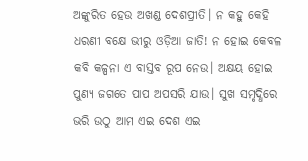ଅଙ୍କୁରିତ ହେଉ ଅଖଣ୍ଡ ଦେଶପ୍ରୀତି। ନ କହୁ କେହି ଧରଣୀ ବକ୍ଷେ ଭୀରୁ ଓଡ଼ିଆ ଜାତି! ନ ହୋଇ କେବଳ କବି କଳ୍ପନା ଏ ବାସ୍ତବ ରୂପ ନେଉ। ଅକ୍ଷୟ ହୋଇ ପୁଣ୍ୟ ଜଗତେ ପାପ ଅପସରି ଯାଉ। ସୁଖ ସମୃଦ୍ଧିରେ ଭରି ଉଠୁ ଆମ ଏଇ ଦେଶ ଏଇ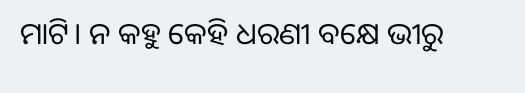ମାଟି। ନ କହୁ କେହି ଧରଣୀ ବକ୍ଷେ ଭୀରୁ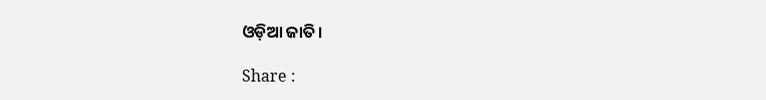ଓଡ଼ିଆ ଜାତି।

Share :